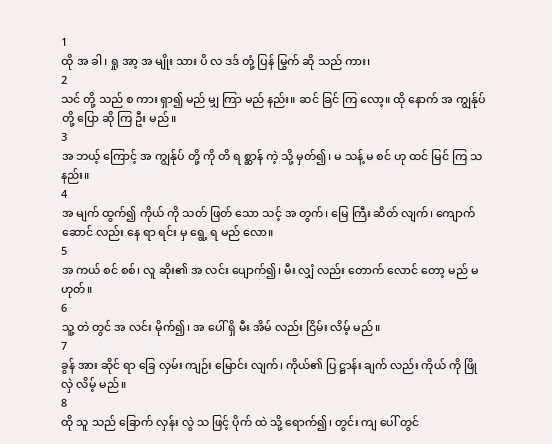1
ထို အ ခါ၊ ရှု အာ့ အ မျိုး သား ပိ လ ဒဒ် တုံ့ ပြန် မြွက် ဆို သည် ကား၊
2
သင် တို့ သည် စ ကား ရှာ၍ မည် မျှ ကြာ မည် နည်း။ ဆင် ခြင် ကြ လော့။ ထို နောက် အ ကျွန်ုပ် တို့ ပြော ဆို ကြ ဦး မည်။
3
အ ဘယ့် ကြောင့် အ ကျွန်ုပ် တို့ ကို တိ ရ စ္ဆာန် ကဲ့ သို့ မှတ်၍၊ မ သန့် မ စင် ဟု ထင် မြင် ကြ သ နည်း။
4
အ မျက် ထွက်၍ ကိုယ် ကို သတ် ဖြတ် သော သင့် အ တွက်၊ မြေ ကြီး ဆိတ် လျက်၊ ကျောက် ဆောင် လည်း နေ ရာ ရင်း မှ ရွေ့ ရ မည် လော။
5
အ ကယ် စင် စစ်၊ လူ ဆိုး၏ အ လင်း ပျောက်၍၊ မီး လျှံ လည်း တောက် လောင် တော့ မည် မ ဟုတ်။
6
သူ့ တဲ တွင် အ လင်း မိုက်၍၊ အ ပေါ် ရှိ မီး အိမ် လည်း ငြိမ်း လိမ့် မည်။
7
ခွန် အား ဆိုင် ရာ ခြေ လှမ်း ကျဉ်း မြောင်း လျက်၊ ကိုယ်၏ ပြ ဋ္ဌာန်း ချက် လည်း ကိုယ် ကို ဖြို လှဲ လိမ့် မည်။
8
ထို သူ သည် ခြောက် လှန်း လွဲ သ ဖြင့် ပိုက် ထဲ သို့ ရောက်၍၊ တွင်း ကျ ပေါ် တွင်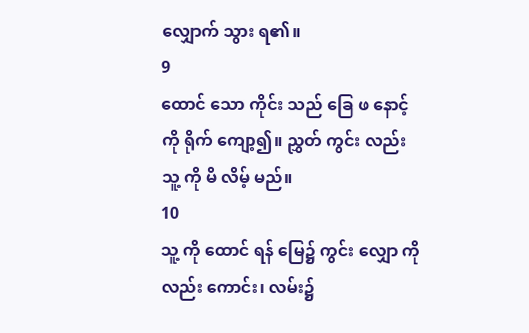လျှောက် သွား ရ၏။
9
ထောင် သော ကိုင်း သည် ခြေ ဖ နောင့် ကို ရိုက် ကျော့၍။ ညွှတ် ကွင်း လည်း သူ့ ကို မိ လိမ့် မည်။
10
သူ့ ကို ထောင် ရန် မြေ၌ ကွင်း လျှော ကိုလည်း ကောင်း၊ လမ်း၌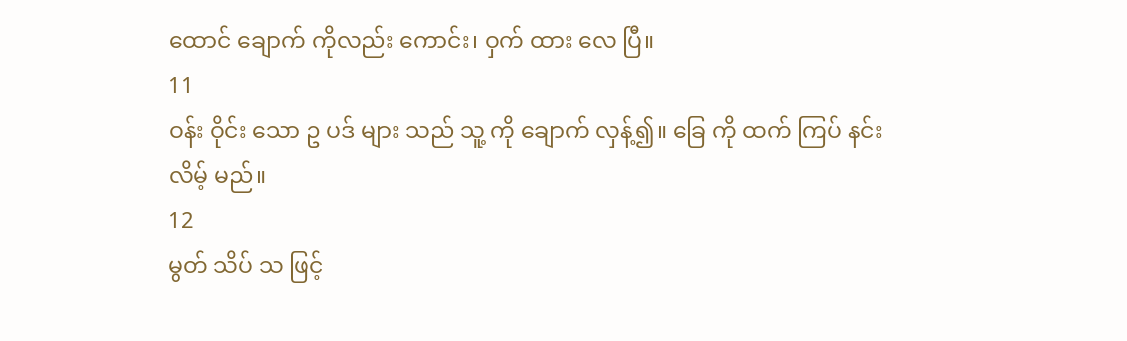ထောင် ချောက် ကိုလည်း ကောင်း၊ ဝှက် ထား လေ ပြီ။
11
ဝန်း ဝိုင်း သော ဥ ပဒ် များ သည် သူ့ ကို ချောက် လှန့်၍။ ခြေ ကို ထက် ကြပ် နင်း လိမ့် မည်။
12
မွတ် သိပ် သ ဖြင့်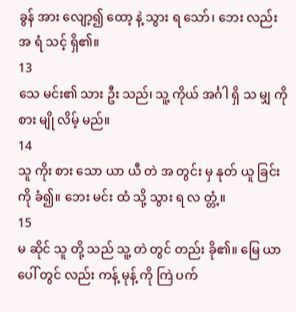ခွန် အား လျော့၍ ထော့ နဲ့ သွား ရ သော်၊ ဘေး လည်း အ ရံ သင့် ရှိ၏။
13
သေ မင်း၏ သား ဦး သည်၊ သူ့ ကိုယ် အင်္ဂါ ရှိ သ မျှ ကို စား မျို လိမ့် မည်။
14
သူ ကိုး စား သော ယာ ယီ တဲ အ တွင်း မှ နုတ် ယူ ခြင်း ကို ခံ၍။ ဘေး မင်း ထံ သို့ သွား ရ လ တ္တံ့။
15
မ ဆိုင် သူ တို့ သည် သူ့ တဲ တွင် တည်း ခို၏။ မြေ ယာ ပေါ် တွင် လည်း ကန့် မုန့် ကို ကြဲ ပက်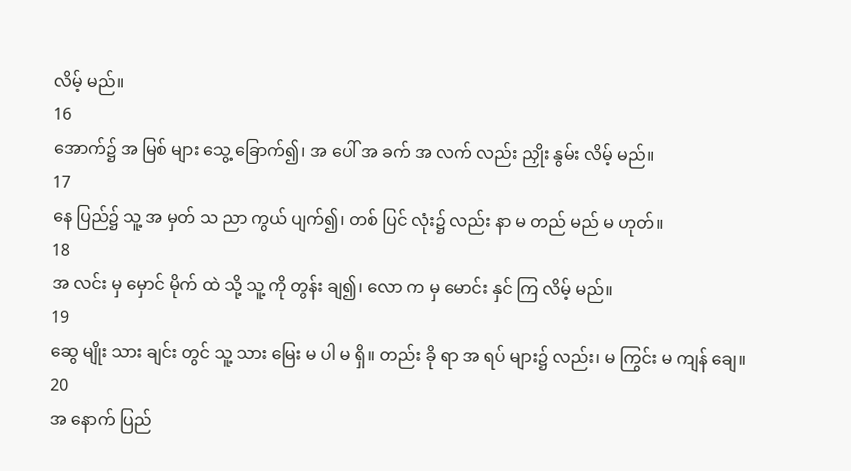လိမ့် မည်။
16
အောက်၌ အ မြစ် များ သွေ့ ခြောက်၍၊ အ ပေါ် အ ခက် အ လက် လည်း ညှိုး နွမ်း လိမ့် မည်။
17
နေ ပြည်၌ သူ့ အ မှတ် သ ညာ ကွယ် ပျက်၍၊ တစ် ပြင် လုံး၌ လည်း နာ မ တည် မည် မ ဟုတ်။
18
အ လင်း မှ မှောင် မိုက် ထဲ သို့ သူ့ ကို တွန်း ချ၍၊ လော က မှ မောင်း နှင် ကြ လိမ့် မည်။
19
ဆွေ မျိုး သား ချင်း တွင် သူ့ သား မြေး မ ပါ မ ရှိ။ တည်း ခို ရာ အ ရပ် များ၌ လည်း၊ မ ကြွင်း မ ကျန် ချေ။
20
အ နောက် ပြည်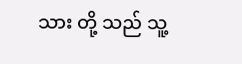သား တို့ သည် သူ့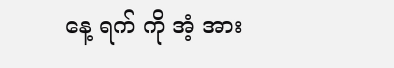နေ့ ရက် ကို အံ့ အား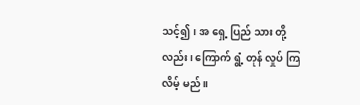သင့်၍၊ အ ရှေ့ ပြည် သား တို့ လည်း၊ ကြောက် ရွံ့ တုန် လှုပ် ကြ လိမ့် မည်။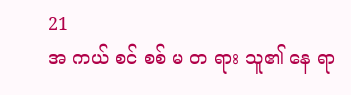21
အ ကယ် စင် စစ် မ တ ရား သူ၏ နေ ရာ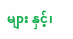များ နှင့်၊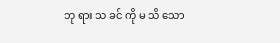ဘု ရား သ ခင် ကို မ သိ သော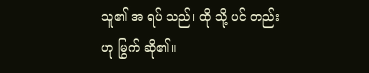သူ၏ အ ရပ် သည်၊ ထို သို့ ပင် တည်း ဟု မြွက် ဆို၏။